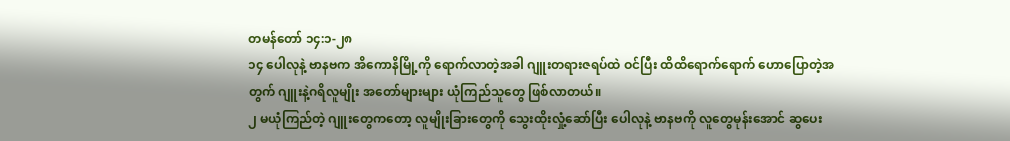တမန်တော် ၁၄:၁-၂၈
၁၄ ပေါလုနဲ့ ဗာနဗက အိကောနိမြို့ကို ရောက်လာတဲ့အခါ ဂျူးတရားဇရပ်ထဲ ဝင်ပြီး ထိထိရောက်ရောက် ဟောပြောတဲ့အတွက် ဂျူးနဲ့ဂရိလူမျိုး အတော်များများ ယုံကြည်သူတွေ ဖြစ်လာတယ်။
၂ မယုံကြည်တဲ့ ဂျူးတွေကတော့ လူမျိုးခြားတွေကို သွေးထိုးလှုံ့ဆော်ပြီး ပေါလုနဲ့ ဗာနဗကို လူတွေမုန်းအောင် ဆွပေး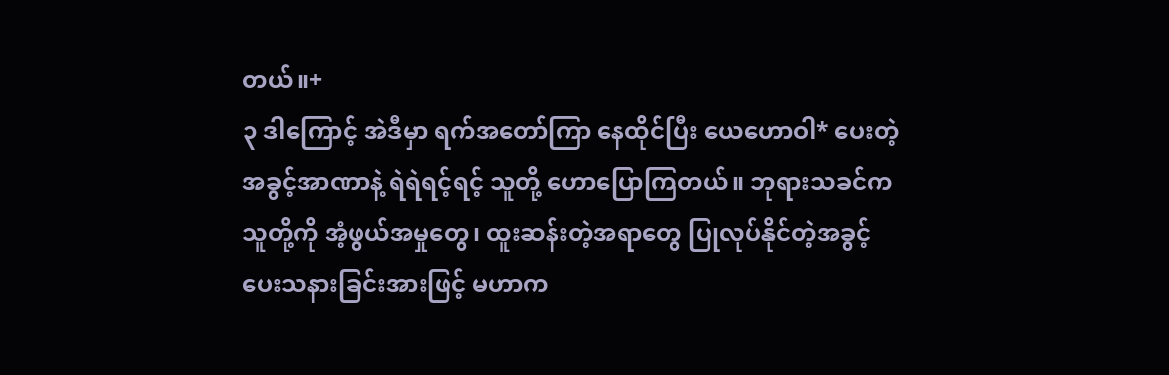တယ်။+
၃ ဒါကြောင့် အဲဒီမှာ ရက်အတော်ကြာ နေထိုင်ပြီး ယေဟောဝါ* ပေးတဲ့ အခွင့်အာဏာနဲ့ ရဲရဲရင့်ရင့် သူတို့ ဟောပြောကြတယ်။ ဘုရားသခင်က သူတို့ကို အံ့ဖွယ်အမှုတွေ၊ ထူးဆန်းတဲ့အရာတွေ ပြုလုပ်နိုင်တဲ့အခွင့် ပေးသနားခြင်းအားဖြင့် မဟာက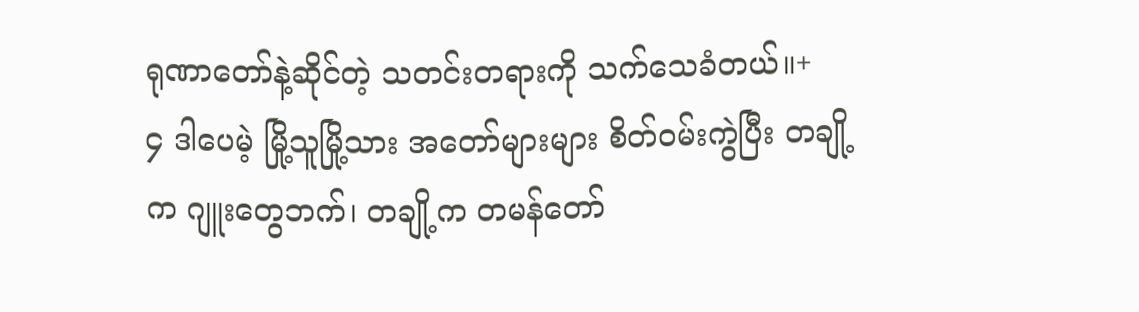ရုဏာတော်နဲ့ဆိုင်တဲ့ သတင်းတရားကို သက်သေခံတယ်။+
၄ ဒါပေမဲ့ မြို့သူမြို့သား အတော်များများ စိတ်ဝမ်းကွဲပြီး တချို့က ဂျူးတွေဘက်၊ တချို့က တမန်တော်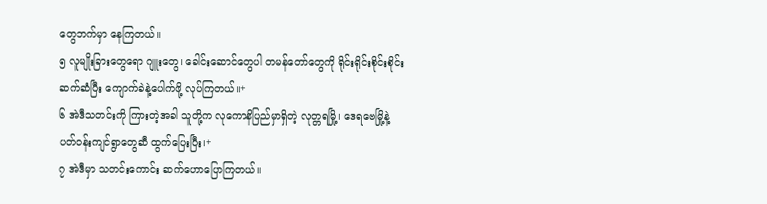တွေဘက်မှာ နေကြတယ်။
၅ လူမျိုးခြားတွေရော ဂျူးတွေ၊ ခေါင်းဆောင်တွေပါ တမန်တော်တွေကို ရိုင်းရိုင်းစိုင်းစိုင်း ဆက်ဆံပြီး ကျောက်ခဲနဲ့ပေါက်ဖို့ လုပ်ကြတယ်။+
၆ အဲဒီသတင်းကို ကြားတဲ့အခါ သူတို့က လုကောနိပြည်မှာရှိတဲ့ လုတ္တရမြို့၊ ဒေရဗေမြို့နဲ့ ပတ်ဝန်းကျင်ရွာတွေဆီ ထွက်ပြေးပြီး၊+
၇ အဲဒီမှာ သတင်းကောင်း ဆက်ဟောပြောကြတယ်။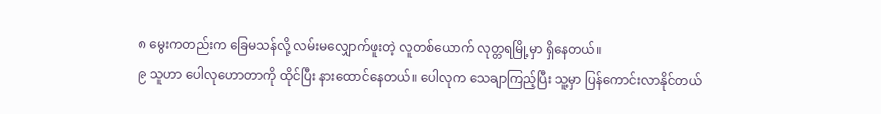၈ မွေးကတည်းက ခြေမသန်လို့ လမ်းမလျှောက်ဖူးတဲ့ လူတစ်ယောက် လုတ္တရမြို့မှာ ရှိနေတယ်။
၉ သူဟာ ပေါလုဟောတာကို ထိုင်ပြီး နားထောင်နေတယ်။ ပေါလုက သေချာကြည့်ပြီး သူ့မှာ ပြန်ကောင်းလာနိုင်တယ်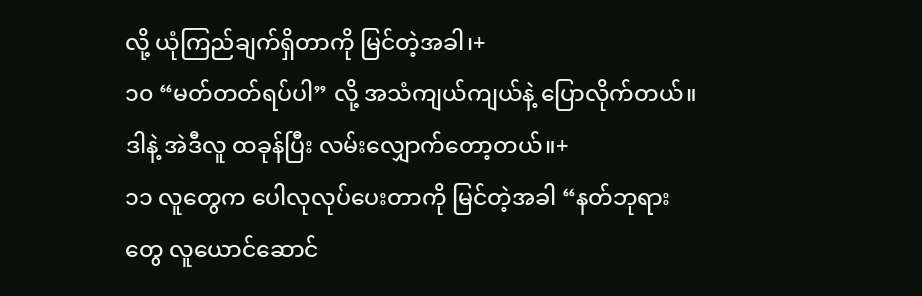လို့ ယုံကြည်ချက်ရှိတာကို မြင်တဲ့အခါ၊+
၁၀ “မတ်တတ်ရပ်ပါ” လို့ အသံကျယ်ကျယ်နဲ့ ပြောလိုက်တယ်။ ဒါနဲ့ အဲဒီလူ ထခုန်ပြီး လမ်းလျှောက်တော့တယ်။+
၁၁ လူတွေက ပေါလုလုပ်ပေးတာကို မြင်တဲ့အခါ “နတ်ဘုရားတွေ လူယောင်ဆောင်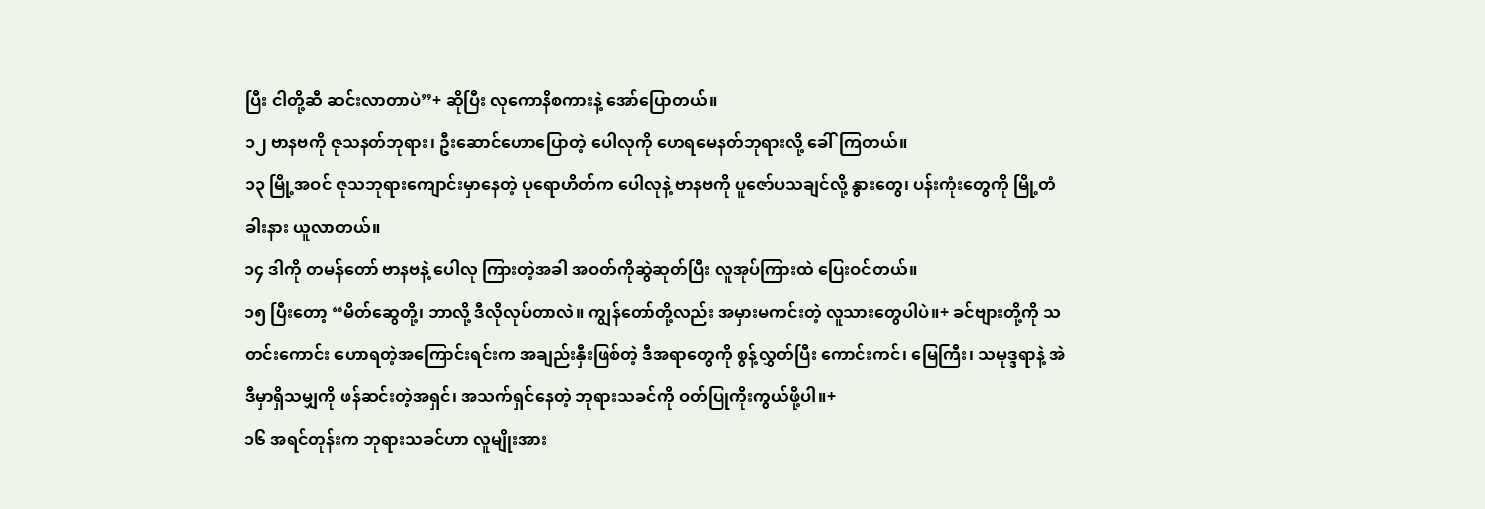ပြီး ငါတို့ဆီ ဆင်းလာတာပဲ”+ ဆိုပြီး လုကောနိစကားနဲ့ အော်ပြောတယ်။
၁၂ ဗာနဗကို ဇုသနတ်ဘုရား၊ ဦးဆောင်ဟောပြောတဲ့ ပေါလုကို ဟေရမေနတ်ဘုရားလို့ ခေါ်ကြတယ်။
၁၃ မြို့အဝင် ဇုသဘုရားကျောင်းမှာနေတဲ့ ပုရောဟိတ်က ပေါလုနဲ့ ဗာနဗကို ပူဇော်ပသချင်လို့ နွားတွေ၊ ပန်းကုံးတွေကို မြို့တံခါးနား ယူလာတယ်။
၁၄ ဒါကို တမန်တော် ဗာနဗနဲ့ ပေါလု ကြားတဲ့အခါ အဝတ်ကိုဆွဲဆုတ်ပြီး လူအုပ်ကြားထဲ ပြေးဝင်တယ်။
၁၅ ပြီးတော့ “မိတ်ဆွေတို့၊ ဘာလို့ ဒီလိုလုပ်တာလဲ။ ကျွန်တော်တို့လည်း အမှားမကင်းတဲ့ လူသားတွေပါပဲ။+ ခင်ဗျားတို့ကို သတင်းကောင်း ဟောရတဲ့အကြောင်းရင်းက အချည်းနှီးဖြစ်တဲ့ ဒီအရာတွေကို စွန့်လွှတ်ပြီး ကောင်းကင်၊ မြေကြီး၊ သမုဒ္ဒရာနဲ့ အဲဒီမှာရှိသမျှကို ဖန်ဆင်းတဲ့အရှင်၊ အသက်ရှင်နေတဲ့ ဘုရားသခင်ကို ဝတ်ပြုကိုးကွယ်ဖို့ပါ။+
၁၆ အရင်တုန်းက ဘုရားသခင်ဟာ လူမျိုးအား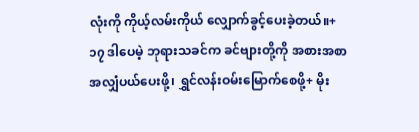လုံးကို ကိုယ့်လမ်းကိုယ် လျှောက်ခွင့်ပေးခဲ့တယ်။+
၁၇ ဒါပေမဲ့ ဘုရားသခင်က ခင်ဗျားတို့ကို အစားအစာ အလျှံပယ်ပေးဖို့၊ ရွှင်လန်းဝမ်းမြောက်စေဖို့+ မိုး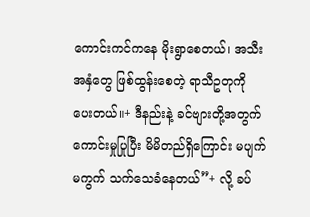ကောင်းကင်ကနေ မိုးရွာစေတယ်၊ အသီးအနှံတွေ ဖြစ်ထွန်းစေတဲ့ ရာသီဥတုကို ပေးတယ်။+ ဒီနည်းနဲ့ ခင်ဗျားတို့အတွက် ကောင်းမှုပြုပြီး မိမိတည်ရှိကြောင်း မပျက်မကွက် သက်သေခံနေတယ်”+ လို့ ခပ်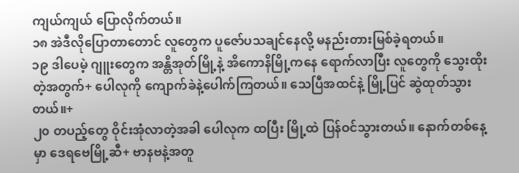ကျယ်ကျယ် ပြောလိုက်တယ်။
၁၈ အဲဒီလိုပြောတာတောင် လူတွေက ပူဇော်ပသချင်နေလို့ မနည်းတားမြစ်ခဲ့ရတယ်။
၁၉ ဒါပေမဲ့ ဂျူးတွေက အန္တိအုတ်မြို့နဲ့ အိကောနိမြို့ကနေ ရောက်လာပြီး လူတွေကို သွေးထိုးတဲ့အတွက်+ ပေါလုကို ကျောက်ခဲနဲ့ပေါက်ကြတယ်။ သေပြီအထင်နဲ့ မြို့ပြင် ဆွဲထုတ်သွားတယ်။+
၂၀ တပည့်တွေ ဝိုင်းအုံလာတဲ့အခါ ပေါလုက ထပြီး မြို့ထဲ ပြန်ဝင်သွားတယ်။ နောက်တစ်နေ့မှာ ဒေရဗေမြို့ဆီ+ ဗာနဗနဲ့အတူ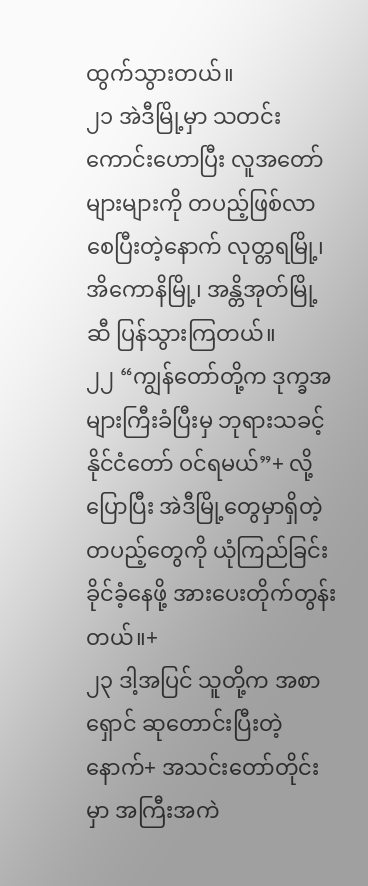ထွက်သွားတယ်။
၂၁ အဲဒီမြို့မှာ သတင်းကောင်းဟောပြီး လူအတော်များများကို တပည့်ဖြစ်လာစေပြီးတဲ့နောက် လုတ္တရမြို့၊ အိကောနိမြို့၊ အန္တိအုတ်မြို့ဆီ ပြန်သွားကြတယ်။
၂၂ “ကျွန်တော်တို့က ဒုက္ခအများကြီးခံပြီးမှ ဘုရားသခင့် နိုင်ငံတော် ဝင်ရမယ်”+ လို့ပြောပြီး အဲဒီမြို့တွေမှာရှိတဲ့ တပည့်တွေကို ယုံကြည်ခြင်း ခိုင်ခံ့နေဖို့ အားပေးတိုက်တွန်းတယ်။+
၂၃ ဒါ့အပြင် သူတို့က အစာရှောင် ဆုတောင်းပြီးတဲ့နောက်+ အသင်းတော်တိုင်းမှာ အကြီးအကဲ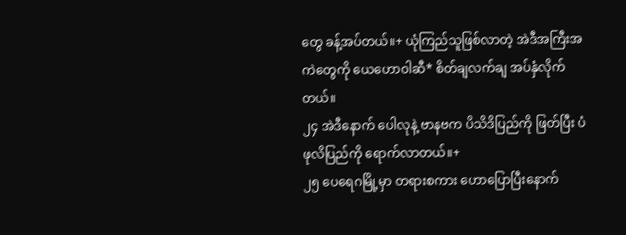တွေ ခန့်အပ်တယ်။+ ယုံကြည်သူဖြစ်လာတဲ့ အဲဒီအကြီးအကဲတွေကို ယေဟောဝါဆီ* စိတ်ချလက်ချ အပ်နှံလိုက်တယ်။
၂၄ အဲဒီနောက် ပေါလုနဲ့ ဗာနဗက ပိသိဒိပြည်ကို ဖြတ်ပြီး ပံဖုလိပြည်ကို ရောက်လာတယ်။+
၂၅ ပေရေဂမြို့မှာ တရားစကား ဟောပြောပြီးနောက်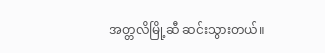အတ္တလိမြို့ဆီ ဆင်းသွားတယ်။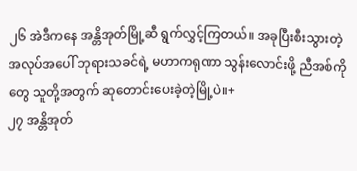၂၆ အဲဒီကနေ အန္တိအုတ်မြို့ဆီ ရွက်လွှင့်ကြတယ်။ အခုပြီးစီးသွားတဲ့ အလုပ်အပေါ် ဘုရားသခင်ရဲ့ မဟာကရုဏာ သွန်းလောင်းဖို့ ညီအစ်ကိုတွေ သူတို့အတွက် ဆုတောင်းပေးခဲ့တဲ့မြို့ပဲ။+
၂၇ အန္တိအုတ်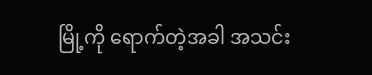မြို့ကို ရောက်တဲ့အခါ အသင်း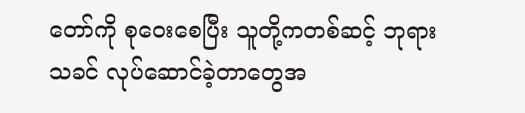တော်ကို စုဝေးစေပြီး သူတို့ကတစ်ဆင့် ဘုရားသခင် လုပ်ဆောင်ခဲ့တာတွေအ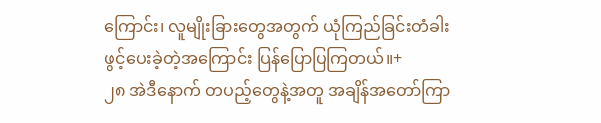ကြောင်း၊ လူမျိုးခြားတွေအတွက် ယုံကြည်ခြင်းတံခါး ဖွင့်ပေးခဲ့တဲ့အကြောင်း ပြန်ပြောပြကြတယ်။+
၂၈ အဲဒီနောက် တပည့်တွေနဲ့အတူ အချိန်အတော်ကြာ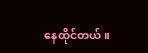နေထိုင်တယ်။